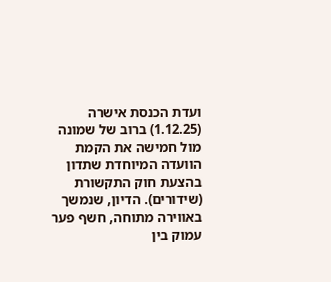ועדת הכנסת אישרה (1.12.25) ברוב של שמונה מול חמישה את הקמת הוועדה המיוחדת שתדון בהצעת חוק התקשורת (שידורים). הדיון, שנמשך באווירה מתוחה, חשף פער עמוק בין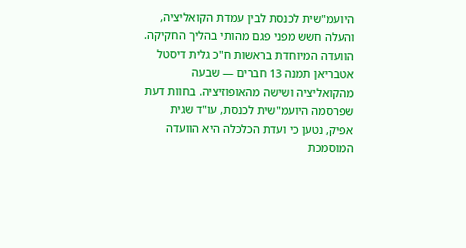היועמ"שית לכנסת לבין עמדת הקואליציה, והעלה חשש מפני פגם מהותי בהליך החקיקה.
הוועדה המיוחדת בראשות ח"כ גלית דיסטל אטבריאן תמנה 13 חברים — שבעה מהקואליציה ושישה מהאופוזיציה. בחוות דעת שפרסמה היועמ"שית לכנסת, עו"ד שגית אפיק, נטען כי ועדת הכלכלה היא הוועדה המוסמכת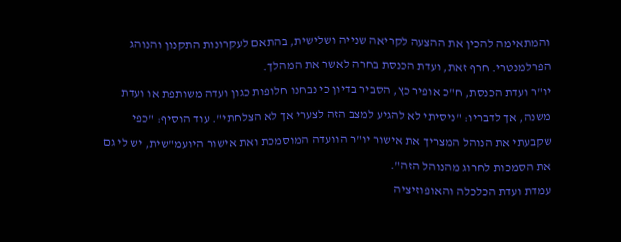והמתאימה להכין את ההצעה לקריאה שנייה ושלישית, בהתאם לעקרונות התקנון והנוהג הפרלמנטרי. חרף זאת, ועדת הכנסת בחרה לאשר את המהלך.
יו"ר ועדת הכנסת, ח"כ אופיר כץ, הסביר בדיון כי נבחנו חלופות כגון ועדה משותפת או ועדת משנה, אך לדבריו: "ניסיתי לא להגיע למצב הזה לצערי אך לא הצלחתי". עוד הוסיף: "כפי שקבעתי את הנוהל המצריך את אישור יו"ר הוועדה המוסמכת ואת אישור היועמ"שית, יש לי גם את הסמכות לחרוג מהנוהל הזה".
עמדת ועדת הכלכלה והאופוזיציה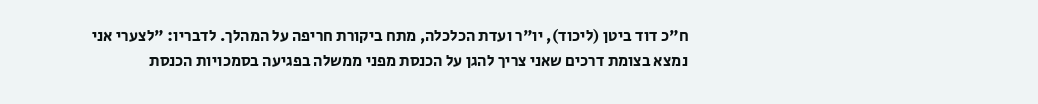ח"כ דוד ביטן (ליכוד), יו"ר ועדת הכלכלה, מתח ביקורת חריפה על המהלך. לדבריו: "לצערי אני נמצא בצומת דרכים שאני צריך להגן על הכנסת מפני ממשלה בפגיעה בסמכויות הכנסת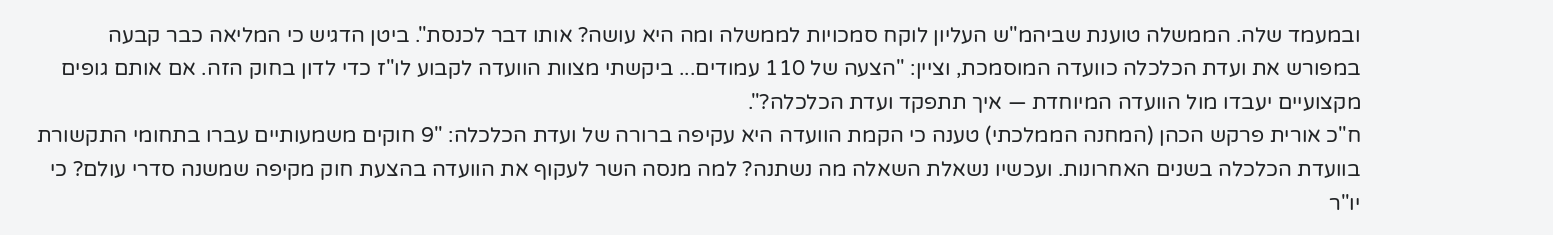ובמעמד שלה. הממשלה טוענת שביהמ"ש העליון לוקח סמכויות לממשלה ומה היא עושה? אותו דבר לכנסת". ביטן הדגיש כי המליאה כבר קבעה במפורש את ועדת הכלכלה כוועדה המוסמכת, וציין: "הצעה של 110 עמודים... ביקשתי מצוות הוועדה לקבוע לו"ז כדי לדון בחוק הזה. אם אותם גופים מקצועיים יעבדו מול הוועדה המיוחדת — איך תתפקד ועדת הכלכלה?".
ח"כ אורית פרקש הכהן (המחנה הממלכתי) טענה כי הקמת הוועדה היא עקיפה ברורה של ועדת הכלכלה: "9 חוקים משמעותיים עברו בתחומי התקשורת בוועדת הכלכלה בשנים האחרונות. ועכשיו נשאלת השאלה מה נשתנה? למה מנסה השר לעקוף את הוועדה בהצעת חוק מקיפה שמשנה סדרי עולם? כי יו"ר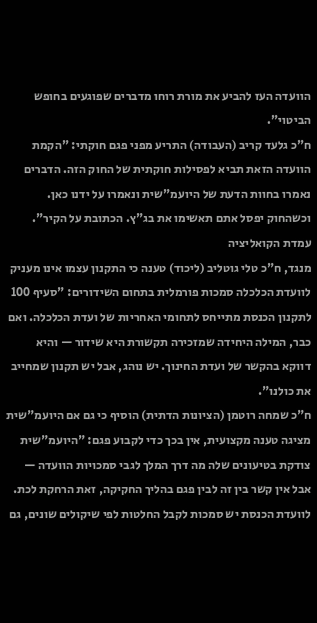הוועדה העז להביע את מורת רוחו מדברים שפוגעים בחופש הביטוי".
ח"כ גלעד קריב (העבודה) התריע מפני פגם חוקתי: "הקמת הוועדה הזאת תביא לפסילות חוקתית של החוק הזה. הדברים נאמרו בחוות הדעת של היועמ"שית ונאמרו על ידנו כאן. וכשהחוק יפסל אתם תאשימו את בג"ץ. הכתובת על הקיר".
עמדת הקואליציה
מנגד, ח"כ טלי גוטליב (ליכוד) טענה כי התקנון עצמו אינו מעניק לוועדת הכלכלה סמכות פורמלית בתחום השידורים: "סעיף 100 לתקנון הכנסת מתייחס לתחומי האחריות של ועדת הכלכלה. ואם כבר, המילה היחידה שמזכירה תקשורת היא שידור — והיא דווקא בהקשר של ועדת החינוך. יש נוהג, אבל יש תקנון שמחייב את כולנו".
ח"כ שמחה רוטמן (הציונות הדתית) הוסיף כי גם אם היועמ"שית מציגה טענה מקצועית, אין בכך כדי לקבוע פגם: "היועמ"שית צודקת בטיעונים שלה מה דרך המלך לגבי סמכויות הוועדה — אבל אין קשר בין זה לבין פגם בהליך החקיקה, זאת הרחקת לכת. לוועדת הכנסת יש סמכות לקבל החלטות לפי שיקולים שונים, גם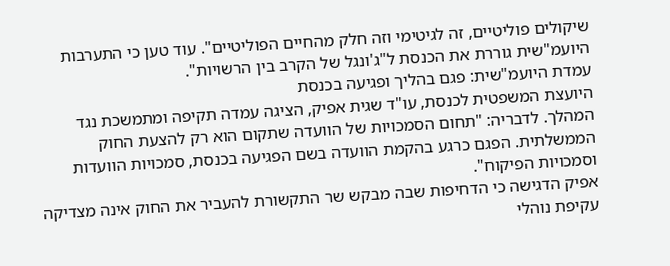שיקולים פוליטיים, זה לגיטימי וזה חלק מהחיים הפוליטיים". עוד טען כי התערבות היועמ"שית גוררת את הכנסת ל"ג'ונגל של הקרב בין הרשויות".
עמדת היועמ"שית: פגם בהליך ופגיעה בכנסת
היועצת המשפטית לכנסת, עו"ד שגית אפיק, הציגה עמדה תקיפה ומתמשכת נגד המהלך. לדבריה: "תחום הסמכויות של הוועדה שתקום הוא רק להצעת החוק הממשלתית. הפגם כרגע בהקמת הוועדה בשם הפגיעה בכנסת, סמכויות הוועדות וסמכויות הפיקוח".
אפיק הדגישה כי הדחיפות שבה מבקש שר התקשורת להעביר את החוק אינה מצדיקה עקיפת נוהלי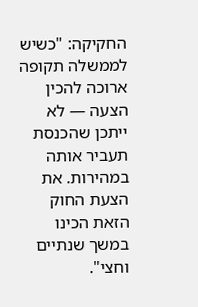החקיקה: "כשיש לממשלה תקופה ארוכה להכין הצעה — לא ייתכן שהכנסת תעביר אותה במהירות. את הצעת החוק הזאת הכינו במשך שנתיים וחצי".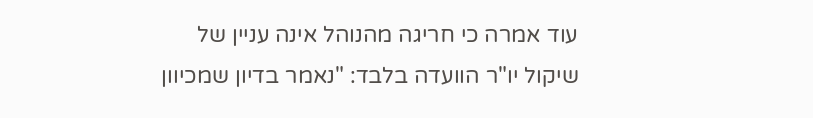עוד אמרה כי חריגה מהנוהל אינה עניין של שיקול יו"ר הוועדה בלבד: "נאמר בדיון שמכיוון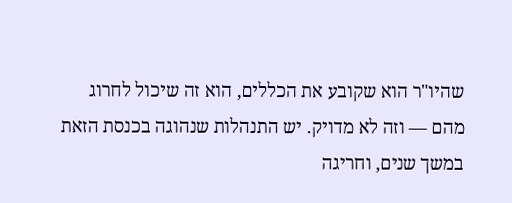שהיו"ר הוא שקובע את הכללים, הוא זה שיכול לחרוג מהם — וזה לא מדויק. יש התנהלות שנהוגה בכנסת הזאת במשך שנים, וחריגה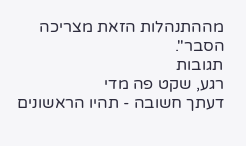מההתנהלות הזאת מצריכה הסבר".
תגובות
רגע, שקט פה מדי
דעתך חשובה - תהיו הראשונים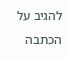להגיב על הכתבה